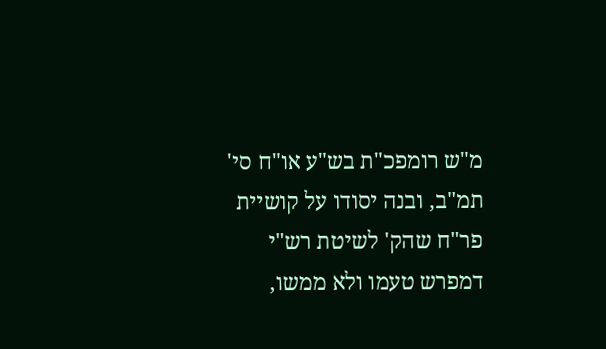מ"ש רומפכ"ת בש"ע או"ח סי' תמ"ב, ובנה יסודו על קושיית פר"ח שהק' לשיטת רש"י דמפרש טעמו ולא ממשו,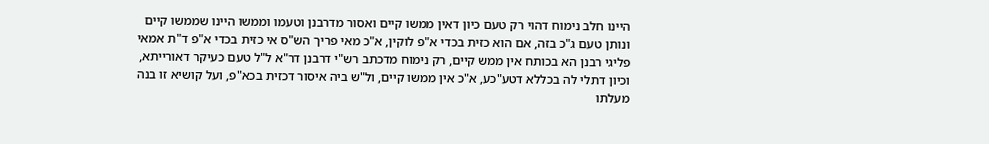היינו חלב נימוח דהוי רק טעם כיון דאין ממשו קיים ואסור מדרבנן וטעמו וממשו היינו שממשו קיים ונותן טעם ג"כ בזה, אם הוא כזית בכדי א"פ לוקין, א"כ מאי פריך הש"ס אי כזית בכדי א"פ ד"ת אמאי פליגי רבנן הא בכותח אין ממש קיים, רק נימוח מדכתב רש"י דרבנן דר"א ל"ל טעם כעיקר דאורייתא, וכיון דתלי לה בכללא דטע"כע, א"כ אין ממשו קיים, ול"ש ביה איסור דכזית בכא"פ, ועל קושיא זו בנה מעלתו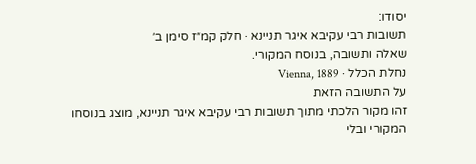יסודו:
תשובות רבי עקיבא איגר תניינא · חלק קמ״ז סימן ב׳
שאלה ותשובה, בנוסח המקורי.
נחלת הכלל · Vienna, 1889
על התשובה הזאת
זהו מקור הלכתי מתוך תשובות רבי עקיבא איגר תניינא, מוצג בנוסחו המקורי ובלי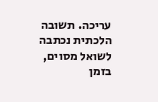עריכה. תשובה הלכתית נכתבה לשואל מסוים, בזמן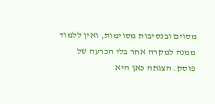מסוים ובנסיבות מסוימות, ואין ללמוד ממנה למקרה אחר בלי הכרעה של פוסק. הצגתה כאן היא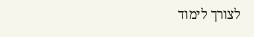לצורך לימוד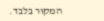המקור בלבד.